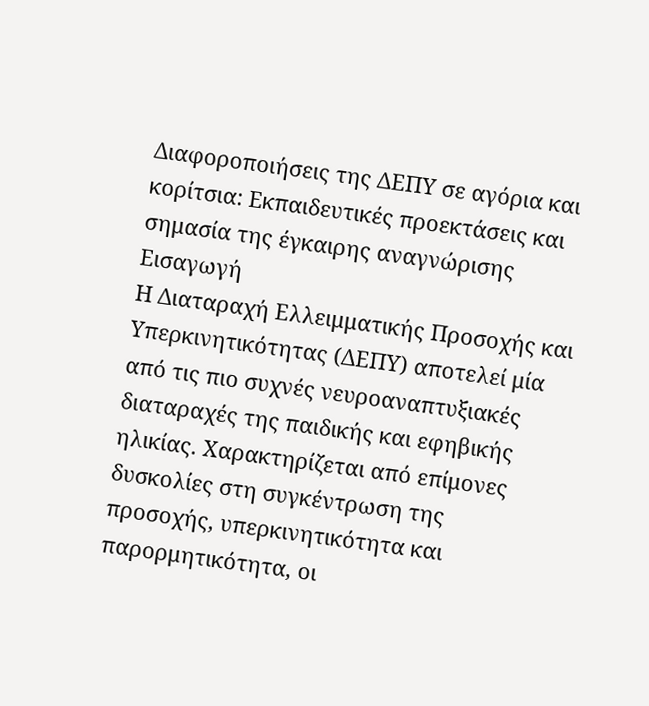Διαφοροποιήσεις της ΔΕΠΥ σε αγόρια και κορίτσια: Εκπαιδευτικές προεκτάσεις και σημασία της έγκαιρης αναγνώρισης
Εισαγωγή
Η Διαταραχή Ελλειμματικής Προσοχής και Υπερκινητικότητας (ΔΕΠΥ) αποτελεί μία από τις πιο συχνές νευροαναπτυξιακές διαταραχές της παιδικής και εφηβικής ηλικίας. Χαρακτηρίζεται από επίμονες δυσκολίες στη συγκέντρωση της προσοχής, υπερκινητικότητα και παρορμητικότητα, οι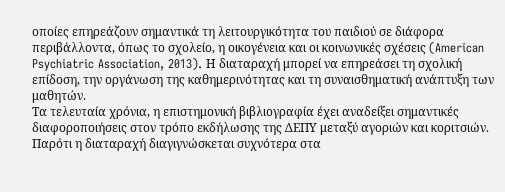οποίες επηρεάζουν σημαντικά τη λειτουργικότητα του παιδιού σε διάφορα περιβάλλοντα, όπως το σχολείο, η οικογένεια και οι κοινωνικές σχέσεις (American Psychiatric Association, 2013). Η διαταραχή μπορεί να επηρεάσει τη σχολική επίδοση, την οργάνωση της καθημερινότητας και τη συναισθηματική ανάπτυξη των μαθητών.
Τα τελευταία χρόνια, η επιστημονική βιβλιογραφία έχει αναδείξει σημαντικές διαφοροποιήσεις στον τρόπο εκδήλωσης της ΔΕΠΥ μεταξύ αγοριών και κοριτσιών. Παρότι η διαταραχή διαγιγνώσκεται συχνότερα στα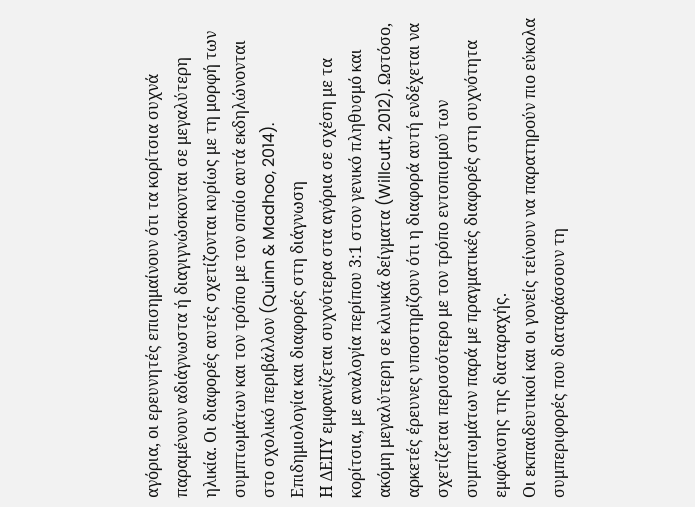αγόρια, οι ερευνητές επισημαίνουν ότι τα κορίτσια συχνά παραμένουν αδιάγνωστα ή διαγιγνώσκονται σε μεγαλύτερη ηλικία. Οι διαφορές αυτές σχετίζονται κυρίως με τη μορφή των συμπτωμάτων και τον τρόπο με τον οποίο αυτά εκδηλώνονται στο σχολικό περιβάλλον (Quinn & Madhoo, 2014).
Επιδημιολογία και διαφορές στη διάγνωση
Η ΔΕΠΥ εμφανίζεται συχνότερα στα αγόρια σε σχέση με τα κορίτσια, με αναλογία περίπου 3:1 στον γενικό πληθυσμό και ακόμη μεγαλύτερη σε κλινικά δείγματα (Willcutt, 2012). Ωστόσο, αρκετές έρευνες υποστηρίζουν ότι η διαφορά αυτή ενδέχεται να σχετίζεται περισσότερο με τον τρόπο εντοπισμού των συμπτωμάτων παρά με πραγματικές διαφορές στη συχνότητα εμφάνισης της διαταραχής.
Οι εκπαιδευτικοί και οι γονείς τείνουν να παρατηρούν πιο εύκολα συμπεριφορές που διαταράσσουν τη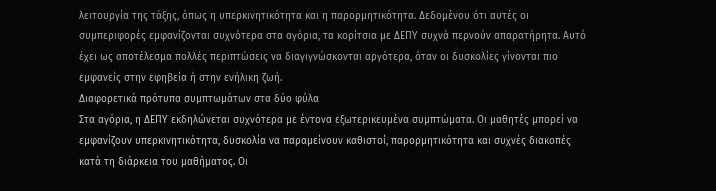λειτουργία της τάξης, όπως η υπερκινητικότητα και η παρορμητικότητα. Δεδομένου ότι αυτές οι συμπεριφορές εμφανίζονται συχνότερα στα αγόρια, τα κορίτσια με ΔΕΠΥ συχνά περνούν απαρατήρητα. Αυτό έχει ως αποτέλεσμα πολλές περιπτώσεις να διαγιγνώσκονται αργότερα, όταν οι δυσκολίες γίνονται πιο εμφανείς στην εφηβεία ή στην ενήλικη ζωή.
Διαφορετικά πρότυπα συμπτωμάτων στα δύο φύλα
Στα αγόρια, η ΔΕΠΥ εκδηλώνεται συχνότερα με έντονα εξωτερικευμένα συμπτώματα. Οι μαθητές μπορεί να εμφανίζουν υπερκινητικότητα, δυσκολία να παραμείνουν καθιστοί, παρορμητικότητα και συχνές διακοπές κατά τη διάρκεια του μαθήματος. Οι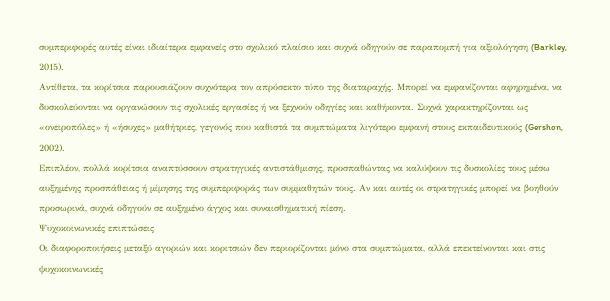συμπεριφορές αυτές είναι ιδιαίτερα εμφανείς στο σχολικό πλαίσιο και συχνά οδηγούν σε παραπομπή για αξιολόγηση (Barkley, 2015).
Αντίθετα, τα κορίτσια παρουσιάζουν συχνότερα τον απρόσεκτο τύπο της διαταραχής. Μπορεί να εμφανίζονται αφηρημένα, να δυσκολεύονται να οργανώσουν τις σχολικές εργασίες ή να ξεχνούν οδηγίες και καθήκοντα. Συχνά χαρακτηρίζονται ως «ονειροπόλες» ή «ήσυχες» μαθήτριες, γεγονός που καθιστά τα συμπτώματα λιγότερο εμφανή στους εκπαιδευτικούς (Gershon, 2002).
Επιπλέον, πολλά κορίτσια αναπτύσσουν στρατηγικές αντιστάθμισης, προσπαθώντας να καλύψουν τις δυσκολίες τους μέσω αυξημένης προσπάθειας ή μίμησης της συμπεριφοράς των συμμαθητών τους. Αν και αυτές οι στρατηγικές μπορεί να βοηθούν προσωρινά, συχνά οδηγούν σε αυξημένο άγχος και συναισθηματική πίεση.
Ψυχοκοινωνικές επιπτώσεις
Οι διαφοροποιήσεις μεταξύ αγοριών και κοριτσιών δεν περιορίζονται μόνο στα συμπτώματα, αλλά επεκτείνονται και στις ψυχοκοινωνικές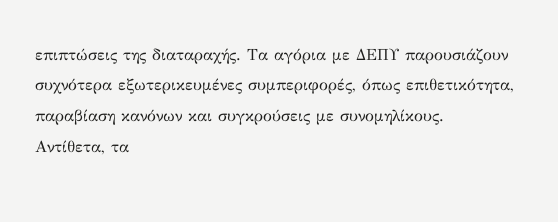επιπτώσεις της διαταραχής. Τα αγόρια με ΔΕΠΥ παρουσιάζουν συχνότερα εξωτερικευμένες συμπεριφορές, όπως επιθετικότητα, παραβίαση κανόνων και συγκρούσεις με συνομηλίκους.
Αντίθετα, τα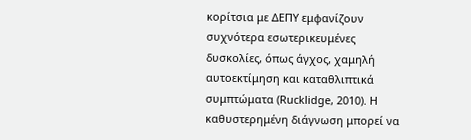κορίτσια με ΔΕΠΥ εμφανίζουν συχνότερα εσωτερικευμένες δυσκολίες, όπως άγχος, χαμηλή αυτοεκτίμηση και καταθλιπτικά συμπτώματα (Rucklidge, 2010). Η καθυστερημένη διάγνωση μπορεί να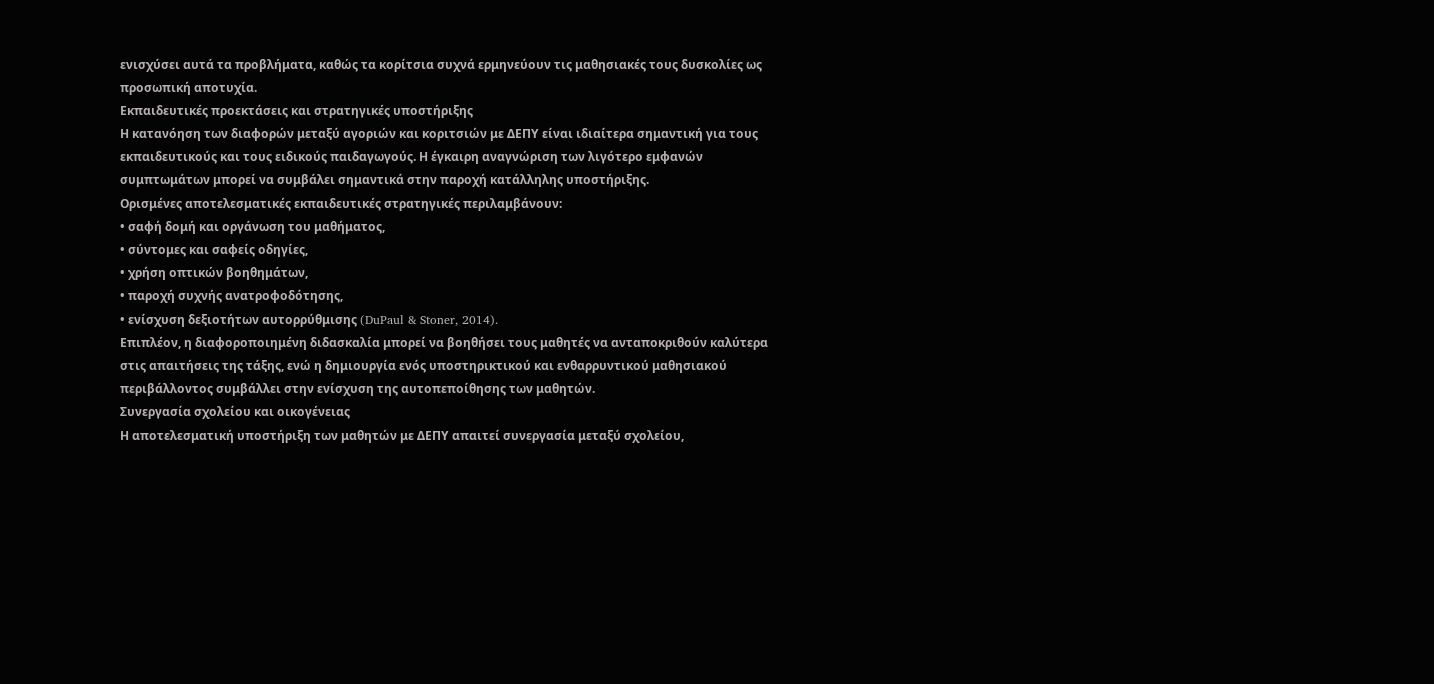ενισχύσει αυτά τα προβλήματα, καθώς τα κορίτσια συχνά ερμηνεύουν τις μαθησιακές τους δυσκολίες ως προσωπική αποτυχία.
Εκπαιδευτικές προεκτάσεις και στρατηγικές υποστήριξης
Η κατανόηση των διαφορών μεταξύ αγοριών και κοριτσιών με ΔΕΠΥ είναι ιδιαίτερα σημαντική για τους εκπαιδευτικούς και τους ειδικούς παιδαγωγούς. Η έγκαιρη αναγνώριση των λιγότερο εμφανών συμπτωμάτων μπορεί να συμβάλει σημαντικά στην παροχή κατάλληλης υποστήριξης.
Ορισμένες αποτελεσματικές εκπαιδευτικές στρατηγικές περιλαμβάνουν:
• σαφή δομή και οργάνωση του μαθήματος,
• σύντομες και σαφείς οδηγίες,
• χρήση οπτικών βοηθημάτων,
• παροχή συχνής ανατροφοδότησης,
• ενίσχυση δεξιοτήτων αυτορρύθμισης (DuPaul & Stoner, 2014).
Επιπλέον, η διαφοροποιημένη διδασκαλία μπορεί να βοηθήσει τους μαθητές να ανταποκριθούν καλύτερα στις απαιτήσεις της τάξης, ενώ η δημιουργία ενός υποστηρικτικού και ενθαρρυντικού μαθησιακού περιβάλλοντος συμβάλλει στην ενίσχυση της αυτοπεποίθησης των μαθητών.
Συνεργασία σχολείου και οικογένειας
Η αποτελεσματική υποστήριξη των μαθητών με ΔΕΠΥ απαιτεί συνεργασία μεταξύ σχολείου,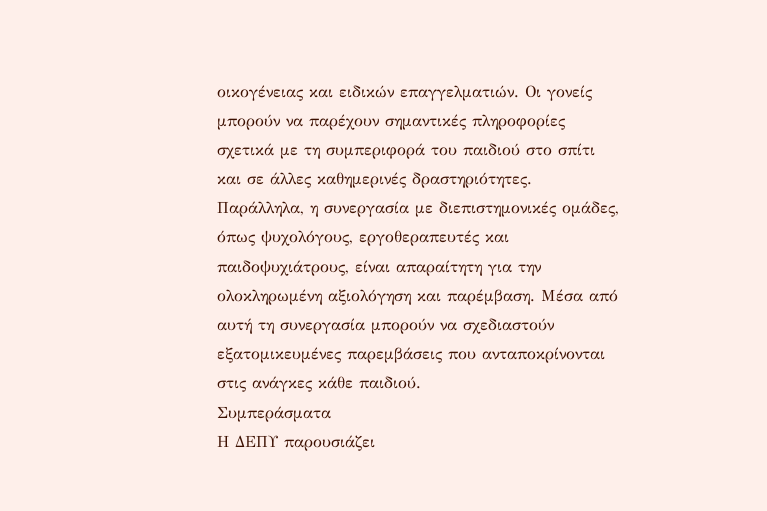οικογένειας και ειδικών επαγγελματιών. Οι γονείς μπορούν να παρέχουν σημαντικές πληροφορίες σχετικά με τη συμπεριφορά του παιδιού στο σπίτι και σε άλλες καθημερινές δραστηριότητες.
Παράλληλα, η συνεργασία με διεπιστημονικές ομάδες, όπως ψυχολόγους, εργοθεραπευτές και παιδοψυχιάτρους, είναι απαραίτητη για την ολοκληρωμένη αξιολόγηση και παρέμβαση. Μέσα από αυτή τη συνεργασία μπορούν να σχεδιαστούν εξατομικευμένες παρεμβάσεις που ανταποκρίνονται στις ανάγκες κάθε παιδιού.
Συμπεράσματα
Η ΔΕΠΥ παρουσιάζει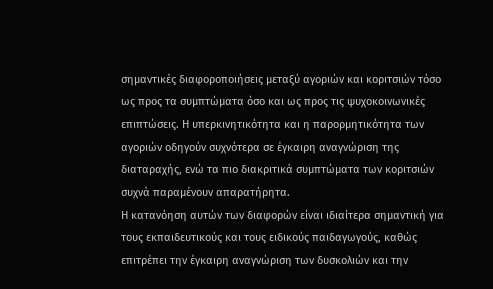σημαντικές διαφοροποιήσεις μεταξύ αγοριών και κοριτσιών τόσο ως προς τα συμπτώματα όσο και ως προς τις ψυχοκοινωνικές επιπτώσεις. Η υπερκινητικότητα και η παρορμητικότητα των αγοριών οδηγούν συχνότερα σε έγκαιρη αναγνώριση της διαταραχής, ενώ τα πιο διακριτικά συμπτώματα των κοριτσιών συχνά παραμένουν απαρατήρητα.
Η κατανόηση αυτών των διαφορών είναι ιδιαίτερα σημαντική για τους εκπαιδευτικούς και τους ειδικούς παιδαγωγούς, καθώς επιτρέπει την έγκαιρη αναγνώριση των δυσκολιών και την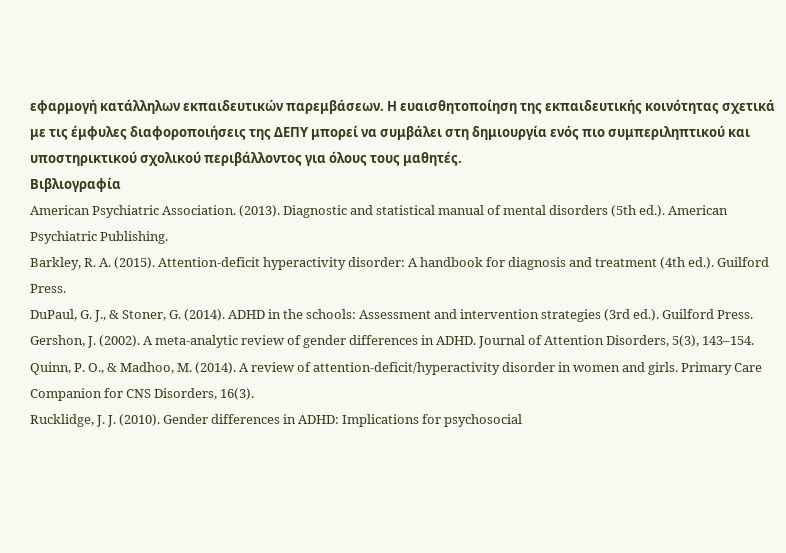εφαρμογή κατάλληλων εκπαιδευτικών παρεμβάσεων. Η ευαισθητοποίηση της εκπαιδευτικής κοινότητας σχετικά με τις έμφυλες διαφοροποιήσεις της ΔΕΠΥ μπορεί να συμβάλει στη δημιουργία ενός πιο συμπεριληπτικού και υποστηρικτικού σχολικού περιβάλλοντος για όλους τους μαθητές.
Βιβλιογραφία
American Psychiatric Association. (2013). Diagnostic and statistical manual of mental disorders (5th ed.). American Psychiatric Publishing.
Barkley, R. A. (2015). Attention-deficit hyperactivity disorder: A handbook for diagnosis and treatment (4th ed.). Guilford Press.
DuPaul, G. J., & Stoner, G. (2014). ADHD in the schools: Assessment and intervention strategies (3rd ed.). Guilford Press.
Gershon, J. (2002). A meta-analytic review of gender differences in ADHD. Journal of Attention Disorders, 5(3), 143–154.
Quinn, P. O., & Madhoo, M. (2014). A review of attention-deficit/hyperactivity disorder in women and girls. Primary Care Companion for CNS Disorders, 16(3).
Rucklidge, J. J. (2010). Gender differences in ADHD: Implications for psychosocial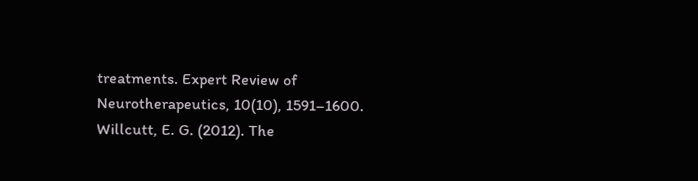treatments. Expert Review of Neurotherapeutics, 10(10), 1591–1600.
Willcutt, E. G. (2012). The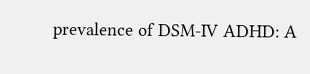prevalence of DSM-IV ADHD: A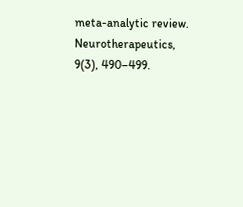meta-analytic review. Neurotherapeutics, 9(3), 490–499.